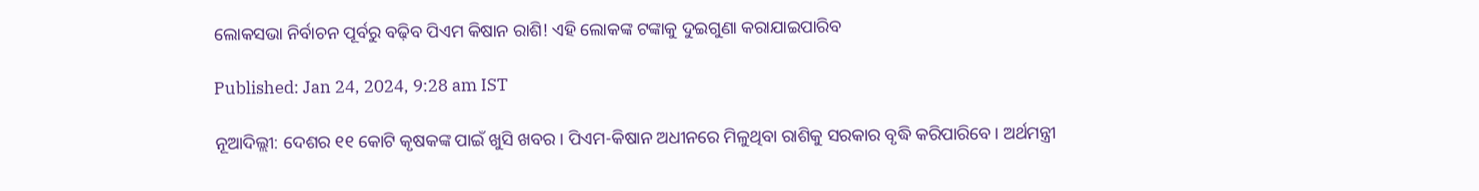ଲୋକସଭା ନିର୍ବାଚନ ପୂର୍ବରୁ ବଢ଼ିବ ପିଏମ କିଷାନ ରାଶି! ଏହି ଲୋକଙ୍କ ଟଙ୍କାକୁ ଦୁଇଗୁଣା କରାଯାଇପାରିବ

Published: Jan 24, 2024, 9:28 am IST

ନୂଆଦିଲ୍ଲୀ: ଦେଶର ୧୧ କୋଟି କୃଷକଙ୍କ ପାଇଁ ଖୁସି ଖବର। ପିଏମ-କିଷାନ ଅଧୀନରେ ମିଳୁଥିବା ରାଶିକୁ ସରକାର ବୃଦ୍ଧି କରିପାରିବେ। ଅର୍ଥମନ୍ତ୍ରୀ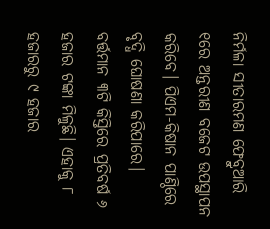ନିର୍ମଳା ସୀତାରମଣ ଫେବ୍ରୁଆରି ୧ରେ ଅନ୍ତରୀଣ ବଜେଟ ଉପସ୍ଥାପନ କରିବେ। ପିଏମ-କିଷାନ ପାଣ୍ଠିରେ ବୃଦ୍ଧି ଘୋଷଣା କରିପାରେ। ବର୍ତ୍ତମାନ ୩ଟି କିସ୍ତିରେ ପ୍ରତିବର୍ଷ ୬ ହଜାର ଟଙ୍କା ମିଳୁଛି। ଏହାକୁ ୮ ହଜାରରୁ ୯ ହଜାର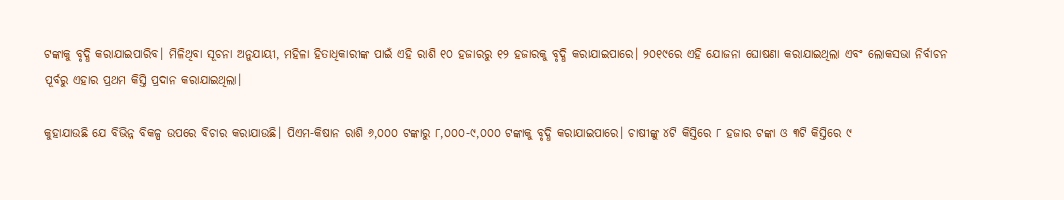ଟଙ୍କାକୁ ବୃଦ୍ଧି କରାଯାଇପାରିବ। ମିଳିଥିବା ସୂଚନା ଅନୁଯାୟୀ, ମହିଳା ହିତାଧିକାରୀଙ୍କ ପାଇଁ ଏହି ରାଶି ୧୦ ହଜାରରୁ ୧୨ ହଜାରକୁ ବୃଦ୍ଧି କରାଯାଇପାରେ। ୨୦୧୯ରେ ଏହି ଯୋଜନା ଘୋଷଣା କରାଯାଇଥିଲା ଏବଂ ଲୋକସଭା ନିର୍ବାଚନ ପୂର୍ବରୁ ଏହାର ପ୍ରଥମ କିସ୍ତି ପ୍ରଦାନ କରାଯାଇଥିଲା।

କୁହାଯାଉଛି ଯେ ବିଭିନ୍ନ ବିକଳ୍ପ ଉପରେ ବିଚାର କରାଯାଉଛି। ପିଏମ-କିଷାନ ରାଶି ୬,୦୦୦ ଟଙ୍କାରୁ ୮,୦୦୦-୯,୦୦୦ ଟଙ୍କାକୁ ବୃଦ୍ଧି କରାଯାଇପାରେ। ଚାଷୀଙ୍କୁ ୪ଟି କିସ୍ତିରେ ୮ ହଜାର ଟଙ୍କା ଓ ୩ଟି କିସ୍ତିରେ ୯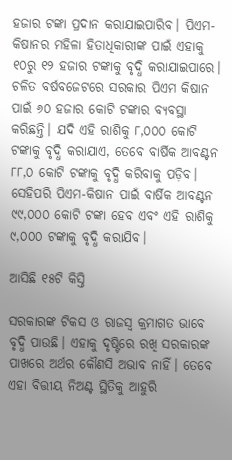ହଜାର ଟଙ୍କା ପ୍ରଦାନ କରାଯାଇପାରିବ। ପିଏମ-କିଷାନର ମହିଳା ହିତାଧିକାରୀଙ୍କ ପାଇଁ ଏହାକୁ ୧୦ରୁ ୧୨ ହଜାର ଟଙ୍କାକୁ ବୃଦ୍ଧି କରାଯାଇପାରେ। ଚଳିତ ବର୍ଷବଜେଟରେ ସରକାର ପିଏମ କିଷାନ ପାଇଁ ୬୦ ହଜାର କୋଟି ଟଙ୍କାର ବ୍ୟବସ୍ଥା କରିଛନ୍ତି। ଯଦି ଏହି ରାଶିକୁ ୮,୦୦୦ କୋଟି ଟଙ୍କାକୁ ବୃଦ୍ଧି କରାଯାଏ, ତେବେ ବାର୍ଷିକ ଆବଣ୍ଟନ ୮୮,୦ କୋଟି ଟଙ୍କାକୁ ବୃଦ୍ଧି କରିବାକୁ ପଡ଼ିବ। ସେହିପରି ପିଏମ-କିଷାନ ପାଇଁ ବାର୍ଷିକ ଆବଣ୍ଟନ ୯୯,୦୦୦ କୋଟି ଟଙ୍କା ହେବ ଏବଂ ଏହି ରାଶିକୁ ୯,୦୦୦ ଟଙ୍କାକୁ ବୃଦ୍ଧି କରାଯିବ।

ଆସିଛି ୧୫ଟି କିସ୍ତି

ସରକାରଙ୍କ ଟିକସ ଓ ରାଜସ୍ୱ କ୍ରମାଗତ ଭାବେ ବୃଦ୍ଧି ପାଉଛି। ଏହାକୁ ଦୃଷ୍ଟିରେ ରଖି ସରକାରଙ୍କ ପାଖରେ ଅର୍ଥର କୌଣସି ଅଭାବ ନାହିଁ। ତେବେ ଏହା ବିତ୍ତୀୟ ନିଅଣ୍ଟ ସ୍ଥିତିକୁ ଆହୁରି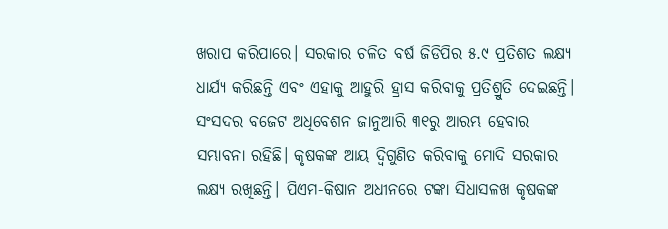ଖରାପ କରିପାରେ। ସରକାର ଚଳିତ ବର୍ଷ ଜିଡିପିର ୫.୯ ପ୍ରତିଶତ ଲକ୍ଷ୍ୟ ଧାର୍ଯ୍ୟ କରିଛନ୍ତି ଏବଂ ଏହାକୁ ଆହୁରି ହ୍ରାସ କରିବାକୁ ପ୍ରତିଶ୍ରୁତି ଦେଇଛନ୍ତି। ସଂସଦର ବଜେଟ ଅଧିବେଶନ ଜାନୁଆରି ୩୧ରୁ ଆରମ୍ଭ ହେବାର ସମ୍ଭାବନା ରହିଛି। କୃଷକଙ୍କ ଆୟ ଦ୍ୱିଗୁଣିତ କରିବାକୁ ମୋଦି ସରକାର ଲକ୍ଷ୍ୟ ରଖିଛନ୍ତି। ପିଏମ-କିଷାନ ଅଧୀନରେ ଟଙ୍କା ସିଧାସଳଖ କୃଷକଙ୍କ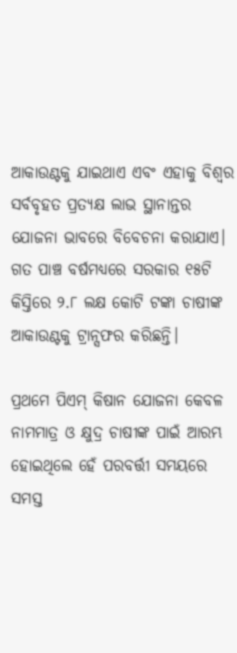ଆକାଉଣ୍ଟକୁ ଯାଇଥାଏ ଏବଂ ଏହାକୁ ବିଶ୍ୱର ସର୍ବବୃହତ ପ୍ରତ୍ୟକ୍ଷ ଲାଭ ସ୍ଥାନାନ୍ତର ଯୋଜନା ଭାବରେ ବିବେଚନା କରାଯାଏ। ଗତ ପାଞ୍ଚ ବର୍ଷମଧ୍ୟରେ ସରକାର ୧୫ଟି କିସ୍ତିରେ ୨.୮ ଲକ୍ଷ କୋଟି ଟଙ୍କା ଚାଷୀଙ୍କ ଆକାଉଣ୍ଟକୁ ଟ୍ରାନ୍ସଫର କରିଛନ୍ତି।

ପ୍ରଥମେ ପିଏମ୍ କିଷାନ ଯୋଜନା କେବଳ ନାମମାତ୍ର ଓ କ୍ଷୁଦ୍ର ଚାଷୀଙ୍କ ପାଇଁ ଆରମ୍ଭ ହୋଇଥିଲେ ହେଁ ପରବର୍ତ୍ତୀ ସମୟରେ ସମସ୍ତ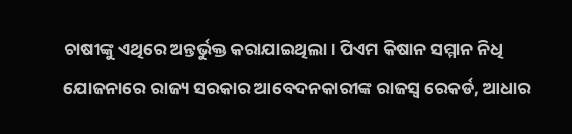ଚାଷୀଙ୍କୁ ଏଥିରେ ଅନ୍ତର୍ଭୁକ୍ତ କରାଯାଇଥିଲା। ପିଏମ କିଷାନ ସମ୍ମାନ ନିଧି ଯୋଜନାରେ ରାଜ୍ୟ ସରକାର ଆବେଦନକାରୀଙ୍କ ରାଜସ୍ୱ ରେକର୍ଡ, ଆଧାର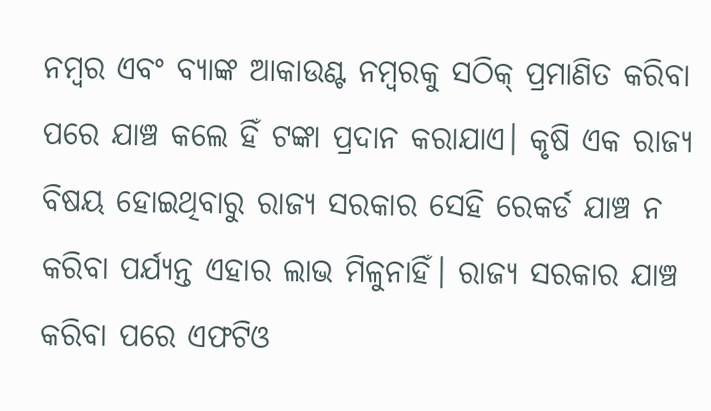ନମ୍ବର ଏବଂ ବ୍ୟାଙ୍କ ଆକାଉଣ୍ଟ ନମ୍ବରକୁ ସଠିକ୍ ପ୍ରମାଣିତ କରିବା ପରେ ଯାଞ୍ଚ କଲେ ହିଁ ଟଙ୍କା ପ୍ରଦାନ କରାଯାଏ। କୃଷି ଏକ ରାଜ୍ୟ ବିଷୟ ହୋଇଥିବାରୁ ରାଜ୍ୟ ସରକାର ସେହି ରେକର୍ଡ ଯାଞ୍ଚ ନ କରିବା ପର୍ଯ୍ୟନ୍ତ ଏହାର ଲାଭ ମିଳୁନାହିଁ। ରାଜ୍ୟ ସରକାର ଯାଞ୍ଚ କରିବା ପରେ ଏଫଟିଓ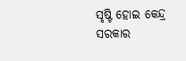ସୃଷ୍ଟି ହୋଇ କେନ୍ଦ୍ର ସରକାର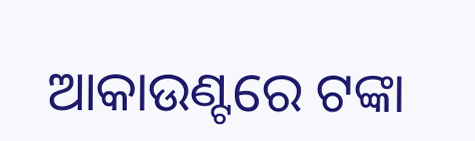ଆକାଉଣ୍ଟରେ ଟଙ୍କା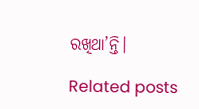ରଖିଥା’ନ୍ତି।

Related posts